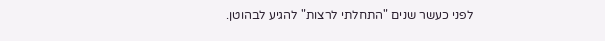לפני כעשר שנים "התחלתי לרצות" להגיע לבהוטן.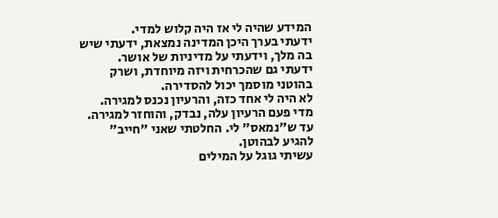המידע שהיה לי אז היה קלוש למדי.
ידעתי בערך היכן המדינה נמצאת, ידעתי שיש בה מלך, וידעתי על מדיניות של אושר.
ידעתי גם שהכרחית ויזה מיוחדת, ושרק בהוטני מוסמך יכול להסדירה.
לא היה לי אחד כזה, והרעיון נכנס למגירה.
מדי פעם הרעיון עלה, נבדק, והוחזר למגירה.
עד ש"נמאס" לי. החלטתי שאני "חייב" להגיע לבהוטן.
עשיתי גוגל על המילים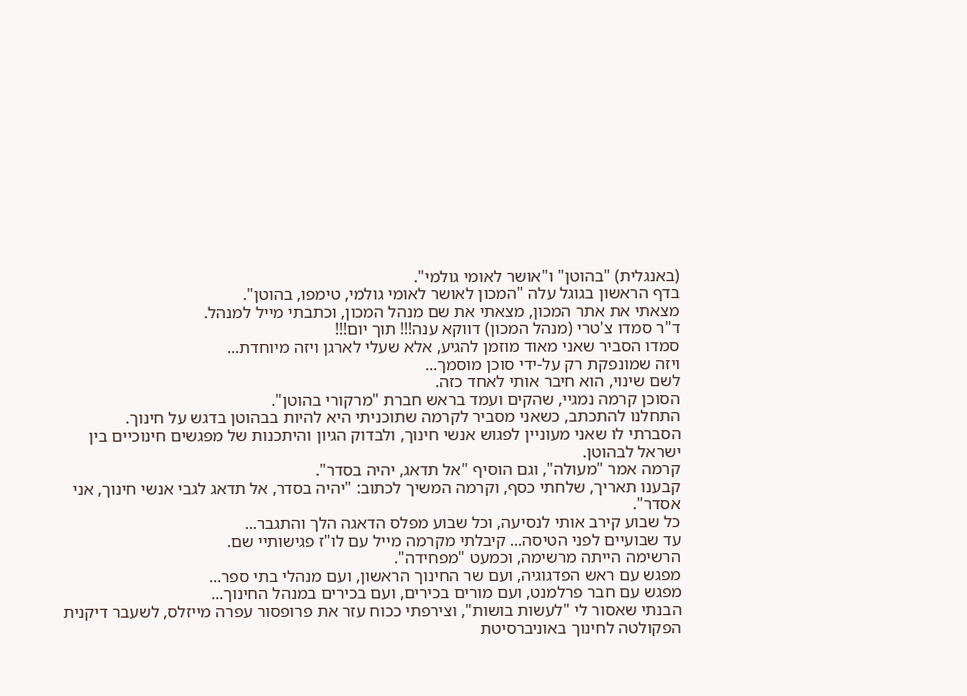(באנגלית) "בהוטן" ו"אושר לאומי גולמי".
בדף הראשון בגוגל עלה "המכון לאושר לאומי גולמי, טימפו, בהוטן".
מצאתי את אתר המכון, מצאתי את שם מנהל המכון, וכתבתי מייל למנהל.
ד"ר סמדו צ'טרי (מנהל המכון) דווקא ענה!!! תוך יום!!!
סמדו הסביר שאני מאוד מוזמן להגיע, אלא שעלי לארגן ויזה מיוחדת...
ויזה שמונפקת רק על-ידי סוכן מוסמך...
לשם שינוי, הוא חיבר אותי לאחד כזה.
הסוכן קרמה נמגיי, שהקים ועמד בראש חברת "מרקורי בהוטן".
התחלנו להתכתב, כשאני מסביר לקרמה שתוכניתי היא להיות בבהוטן בדגש על חינוך.
הסברתי לו שאני מעוניין לפגוש אנשי חינוך, ולבדוק הגיון והיתכנות של מפגשים חינוכיים בין ישראל לבהוטן.
קרמה אמר "מעולה", וגם הוסיף "אל תדאג, יהיה בסדר".
קבענו תאריך, שלחתי כסף, וקרמה המשיך לכתוב: "יהיה בסדר, אל תדאג לגבי אנשי חינוך, אני אסדר".
כל שבוע קירב אותי לנסיעה, וכל שבוע מפלס הדאגה הלך והתגבר...
עד שבועיים לפני הטיסה... קיבלתי מקרמה מייל עם לו"ז פגישותיי שם.
הרשימה הייתה מרשימה, וכמעט "מפחידה".
מפגש עם ראש הפדגוגיה, ועם שר החינוך הראשון, ועם מנהלי בתי ספר...
מפגש עם חבר פרלמנט, ועם מורים בכירים, ועם בכירים במנהל החינוך...
הבנתי שאסור לי "לעשות בושות", וצירפתי ככוח עזר את פרופסור עפרה מייזלס, לשעבר דיקנית הפקולטה לחינוך באוניברסיטת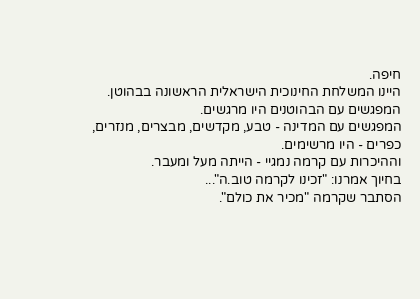חיפה.
היינו המשלחת החינוכית הישראלית הראשונה בבהוטן.
המפגשים עם הבהוטנים היו מרגשים.
המפגשים עם המדינה - טבע, מקדשים, מבצרים, מנזרים, כפרים - היו מרשימים.
וההיכרות עם קרמה נמגיי - הייתה מעל ומעבר.
בחיוך אמרנו: "זכינו לקרמה טוב.ה"...
הסתבר שקרמה "מכיר את כולם".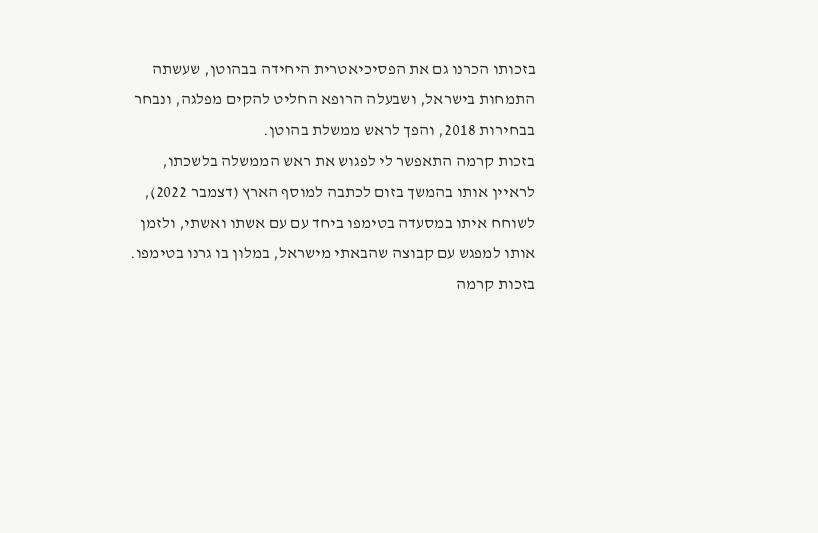בזכותו הכרנו גם את הפסיכיאטרית היחידה בבהוטן, שעשתה התמחות בישראל, ושבעלה הרופא החליט להקים מפלגה, ונבחר בבחירות 2018, והפך לראש ממשלת בהוטן.
בזכות קרמה התאפשר לי לפגוש את ראש הממשלה בלשכתו, לראיין אותו בהמשך בזום לכתבה למוסף הארץ (דצמבר 2022), לשוחח איתו במסעדה בטימפו ביחד עם עם אשתו ואשתי, ולזמן אותו למפגש עם קבוצה שהבאתי מישראל, במלון בו גרנו בטימפו.
בזכות קרמה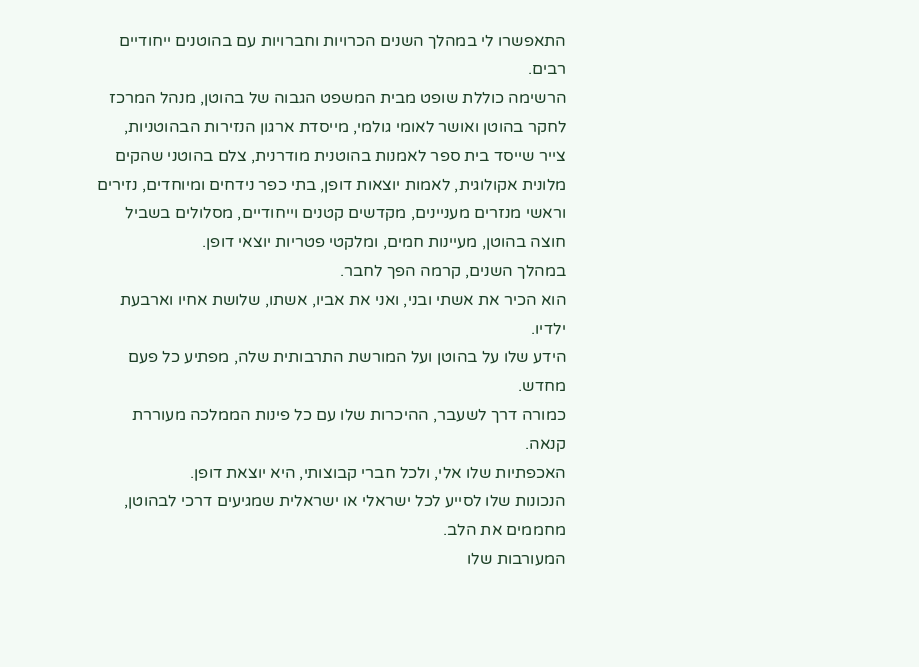התאפשרו לי במהלך השנים הכרויות וחברויות עם בהוטנים ייחודיים רבים.
הרשימה כוללת שופט מבית המשפט הגבוה של בהוטן, מנהל המרכז לחקר בהוטן ואושר לאומי גולמי, מייסדת ארגון הנזירות הבהוטניות, צייר שייסד בית ספר לאמנות בהוטנית מודרנית, צלם בהוטני שהקים מלונית אקולוגית, לאמות יוצאות דופן, בתי כפר נידחים ומיוחדים, נזירים וראשי מנזרים מעניינים, מקדשים קטנים וייחודיים, מסלולים בשביל חוצה בהוטן, מעיינות חמים, ומלקטי פטריות יוצאי דופן.
במהלך השנים, קרמה הפך לחבר.
הוא הכיר את אשתי ובני, ואני את אביו, אשתו, שלושת אחיו וארבעת ילדיו.
הידע שלו על בהוטן ועל המורשת התרבותית שלה, מפתיע כל פעם מחדש.
כמורה דרך לשעבר, ההיכרות שלו עם כל פינות הממלכה מעוררת קנאה.
האכפתיות שלו אלי, ולכל חברי קבוצותי, היא יוצאת דופן.
הנכונות שלו לסייע לכל ישראלי או ישראלית שמגיעים דרכי לבהוטן, מחממים את הלב.
המעורבות שלו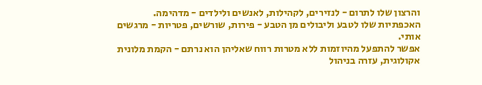והרצון שלו לתרום - לנזירים, לקהילות, לאנשים ולילדים - מדהימה.
האכפתיות שלו לטבע וליבולים מן הטבע - פירות, שורשים, פטריות - מרגשים אותי.
אפשר להתפעל מהיוזמות ללא מטרות רווח שאליהן הוא נרתם - הקמת מלונית אקולוגית, עזרה בניהול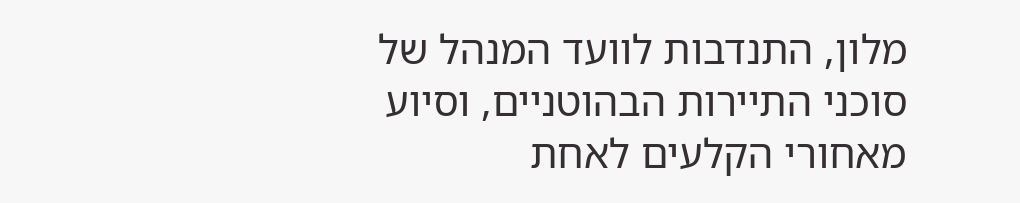מלון, התנדבות לוועד המנהל של סוכני התיירות הבהוטניים, וסיוע מאחורי הקלעים לאחת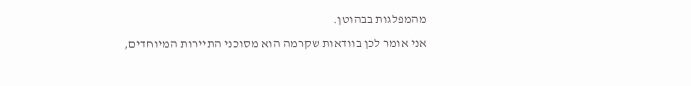מהמפלגות בבהוטן.
אני אומר לכן בוודאות שקרמה הוא מסוכני התיירות המיוחדים,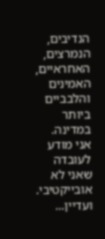הנדיבים, הנמרצים, האחראיים, האמינים והלבביים ביותר במדינה.
אני מודע לעובדה שאני לא אובייקטיבי.
ועדיין...